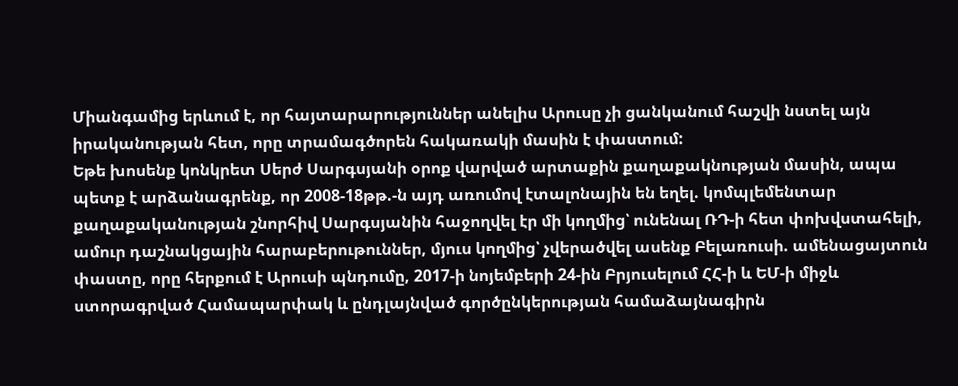Միանգամից երևում է, որ հայտարարություններ անելիս Արուսը չի ցանկանում հաշվի նստել այն իրականության հետ, որը տրամագծորեն հակառակի մասին է փաստում:
Եթե խոսենք կոնկրետ Սերժ Սարգսյանի օրոք վարված արտաքին քաղաքակնության մասին, ապա պետք է արձանագրենք, որ 2008-18թթ.-ն այդ առումով էտալոնային են եղել. կոմպլեմենտար քաղաքականության շնորհիվ Սարգսյանին հաջողվել էր մի կողմից՝ ունենալ ՌԴ-ի հետ փոխվստահելի, ամուր դաշնակցային հարաբերութուններ, մյուս կողմից՝ չվերածվել ասենք Բելառուսի. ամենացայտուն փաստը, որը հերքում է Արուսի պնդումը, 2017-ի նոյեմբերի 24-ին Բրյուսելում ՀՀ-ի և ԵՄ-ի միջև ստորագրված Համապարփակ և ընդլայնված գործընկերության համաձայնագիրն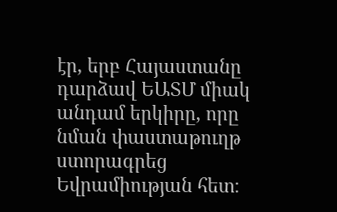էր, երբ Հայաստանը դարձավ ԵԱՏՄ միակ անդամ երկիրը, որը նման փաստաթուղթ ստորագրեց Եվրամիության հետ։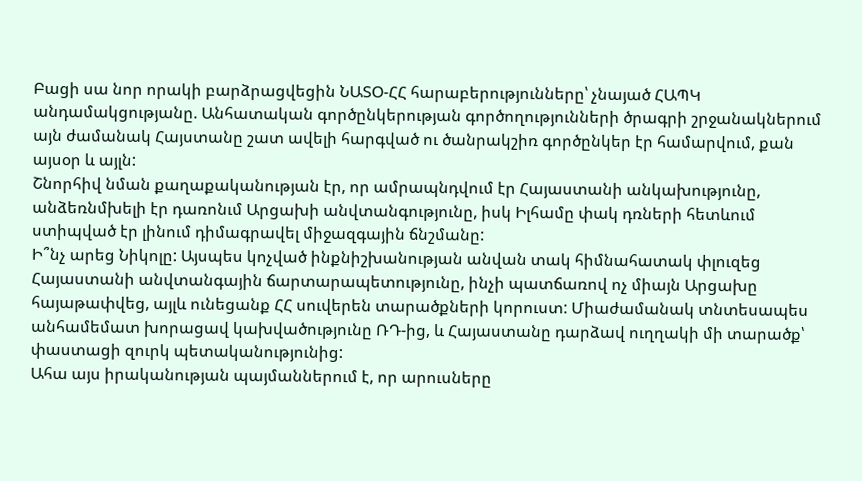Բացի սա նոր որակի բարձրացվեցին ՆԱՏՕ-ՀՀ հարաբերությունները՝ չնայած ՀԱՊԿ անդամակցությանը. Անհատական գործընկերության գործողությունների ծրագրի շրջանակներում այն ժամանակ Հայստանը շատ ավելի հարգված ու ծանրակշիռ գործընկեր էր համարվում, քան այսօր և այլն:
Շնորհիվ նման քաղաքականության էր, որ ամրապնդվում էր Հայաստանի անկախությունը, անձեռնմխելի էր դառոնւմ Արցախի անվտանգությունը, իսկ Իլհամը փակ դռների հետևում ստիպված էր լինում դիմագրավել միջազգային ճնշմանը:
Ի՞նչ արեց Նիկոլը: Այսպես կոչված ինքնիշխանության անվան տակ հիմնահատակ փլուզեց Հայաստանի անվտանգային ճարտարապետությունը, ինչի պատճառով ոչ միայն Արցախը հայաթափվեց, այլև ունեցանք ՀՀ սուվերեն տարածքների կորուստ: Միաժամանակ տնտեսապես անհամեմատ խորացավ կախվածությունը ՌԴ-ից, և Հայաստանը դարձավ ուղղակի մի տարածք՝ փաստացի զուրկ պետականությունից:
Ահա այս իրականության պայմաններում է, որ արուսները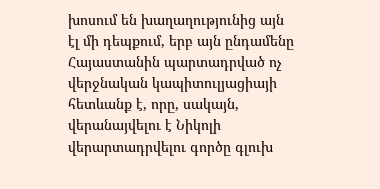խոսում են խաղաղությունից այն էլ մի դեպքում, երբ այն ընդամենը Հայաստանին պարտադրված ոչ վերջնական կապիտուլյացիայի հետևանք է, որը, սակայն, վերանայվելու է Նիկոլի վերարտադրվելու գործը գլուխ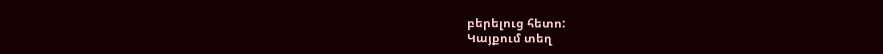բերելուց հետո:
Կայքում տեղ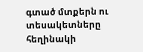գտած մտքերն ու տեսակետները հեղինակի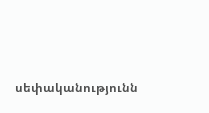սեփականությունն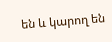են և կարող են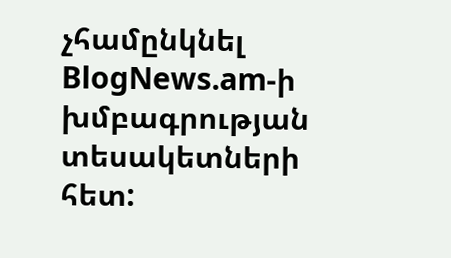չհամընկնել BlogNews.am-ի խմբագրության տեսակետների հետ: